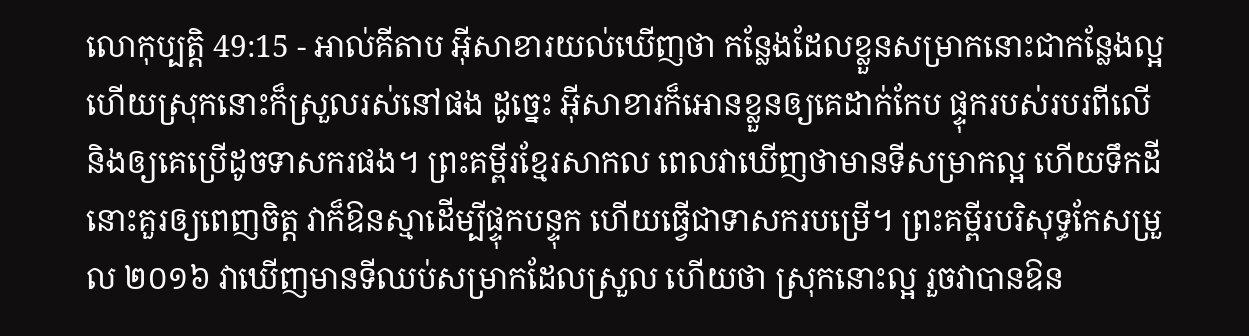លោកុប្បត្តិ 49:15 - អាល់គីតាប អ៊ីសាខារយល់ឃើញថា កន្លែងដែលខ្លួនសម្រាកនោះជាកន្លែងល្អ ហើយស្រុកនោះក៏ស្រួលរស់នៅផង ដូច្នេះ អ៊ីសាខារក៏អោនខ្លួនឲ្យគេដាក់កែប ផ្ទុករបស់របរពីលើ និងឲ្យគេប្រើដូចទាសករផង។ ព្រះគម្ពីរខ្មែរសាកល ពេលវាឃើញថាមានទីសម្រាកល្អ ហើយទឹកដីនោះគួរឲ្យពេញចិត្ត វាក៏ឱនស្មាដើម្បីផ្ទុកបន្ទុក ហើយធ្វើជាទាសករបម្រើ។ ព្រះគម្ពីរបរិសុទ្ធកែសម្រួល ២០១៦ វាឃើញមានទីឈប់សម្រាកដែលស្រួល ហើយថា ស្រុកនោះល្អ រួចវាបានឱន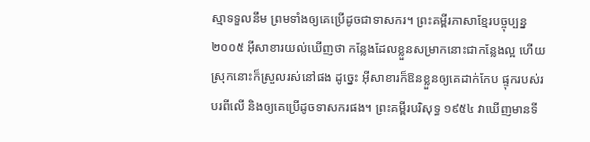ស្មាទទួលនឹម ព្រមទាំងឲ្យគេប្រើដូចជាទាសករ។ ព្រះគម្ពីរភាសាខ្មែរបច្ចុប្បន្ន ២០០៥ អ៊ីសាខារយល់ឃើញថា កន្លែងដែលខ្លួនសម្រាកនោះជាកន្លែងល្អ ហើយស្រុកនោះក៏ស្រួលរស់នៅផង ដូច្នេះ អ៊ីសាខារក៏ឱនខ្លួនឲ្យគេដាក់កែប ផ្ទុករបស់របរពីលើ និងឲ្យគេប្រើដូចទាសករផង។ ព្រះគម្ពីរបរិសុទ្ធ ១៩៥៤ វាឃើញមានទី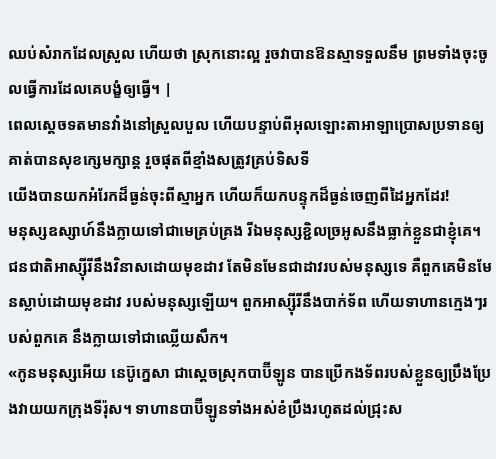ឈប់សំរាកដែលស្រួល ហើយថា ស្រុកនោះល្អ រួចវាបានឱនស្មាទទួលនឹម ព្រមទាំងចុះចូលធ្វើការដែលគេបង្ខំឲ្យធ្វើ។ |
ពេលស្តេចទតមានវាំងនៅស្រួលបួល ហើយបន្ទាប់ពីអុលឡោះតាអាឡាប្រោសប្រទានឲ្យគាត់បានសុខក្សេមក្សាន្ត រួចផុតពីខ្មាំងសត្រូវគ្រប់ទិសទី
យើងបានយកអំរែកដ៏ធ្ងន់ចុះពីស្មាអ្នក ហើយក៏យកបន្ទុកដ៏ធ្ងន់ចេញពីដៃអ្នកដែរ!
មនុស្សឧស្សាហ៍នឹងក្លាយទៅជាមេគ្រប់គ្រង រីឯមនុស្សខ្ជិលច្រអូសនឹងធ្លាក់ខ្លួនជាខ្ញុំគេ។
ជនជាតិអាស្ស៊ីរីនឹងវិនាសដោយមុខដាវ តែមិនមែនជាដាវរបស់មនុស្សទេ គឺពួកគេមិនមែនស្លាប់ដោយមុខដាវ របស់មនុស្សឡើយ។ ពួកអាស្ស៊ីរីនឹងបាក់ទ័ព ហើយទាហានក្មេងៗរបស់ពួកគេ នឹងក្លាយទៅជាឈ្លើយសឹក។
«កូនមនុស្សអើយ នេប៊ូក្នេសា ជាស្ដេចស្រុកបាប៊ីឡូន បានប្រើកងទ័ពរបស់ខ្លួនឲ្យប្រឹងប្រែងវាយយកក្រុងទីរ៉ុស។ ទាហានបាប៊ីឡូនទាំងអស់ខំប្រឹងរហូតដល់ជ្រុះស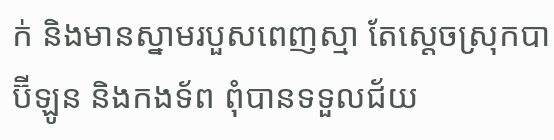ក់ និងមានស្នាមរបួសពេញស្មា តែស្ដេចស្រុកបាប៊ីឡូន និងកងទ័ព ពុំបានទទួលជ័យ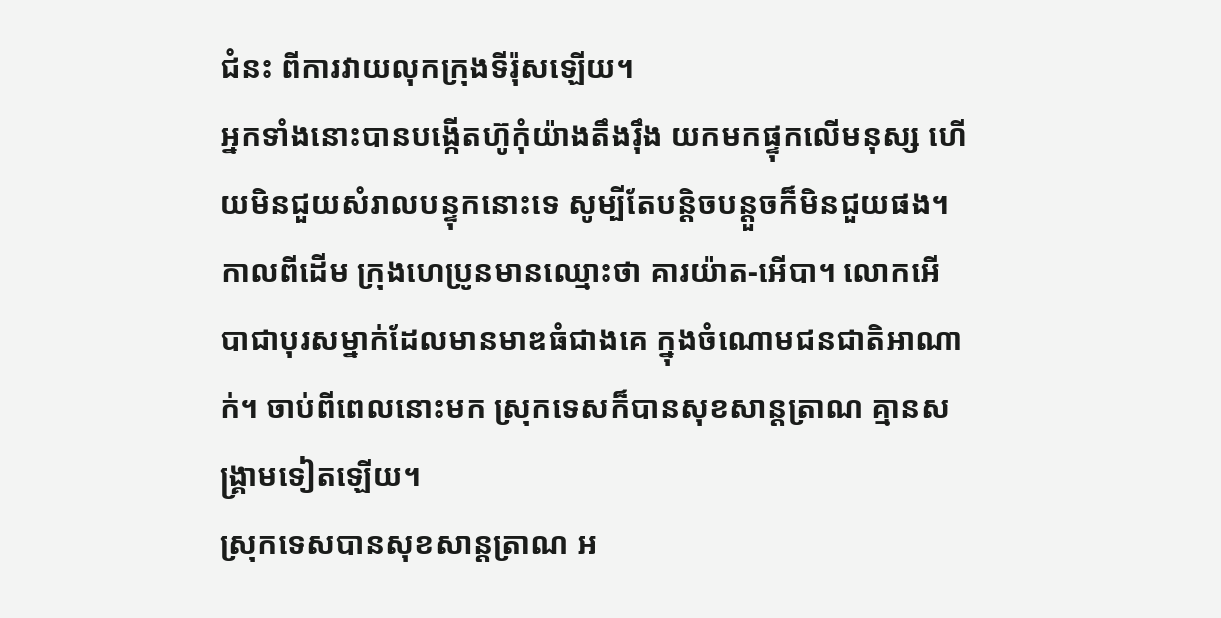ជំនះ ពីការវាយលុកក្រុងទីរ៉ុសឡើយ។
អ្នកទាំងនោះបានបង្កើតហ៊ូកុំយ៉ាងតឹងរ៉ឹង យកមកផ្ទុកលើមនុស្ស ហើយមិនជួយសំរាលបន្ទុកនោះទេ សូម្បីតែបន្ដិចបន្ដួចក៏មិនជួយផង។
កាលពីដើម ក្រុងហេប្រូនមានឈ្មោះថា គារយ៉ាត-អើបា។ លោកអើបាជាបុរសម្នាក់ដែលមានមាឌធំជាងគេ ក្នុងចំណោមជនជាតិអាណាក់។ ចាប់ពីពេលនោះមក ស្រុកទេសក៏បានសុខសាន្តត្រាណ គ្មានសង្គ្រាមទៀតឡើយ។
ស្រុកទេសបានសុខសាន្តត្រាណ អ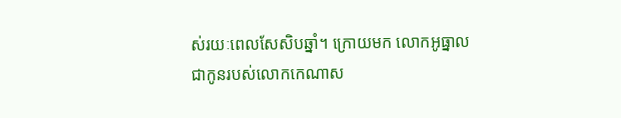ស់រយៈពេលសែសិបឆ្នាំ។ ក្រោយមក លោកអូធ្នាល ជាកូនរបស់លោកកេណាស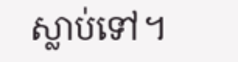ស្លាប់ទៅ។